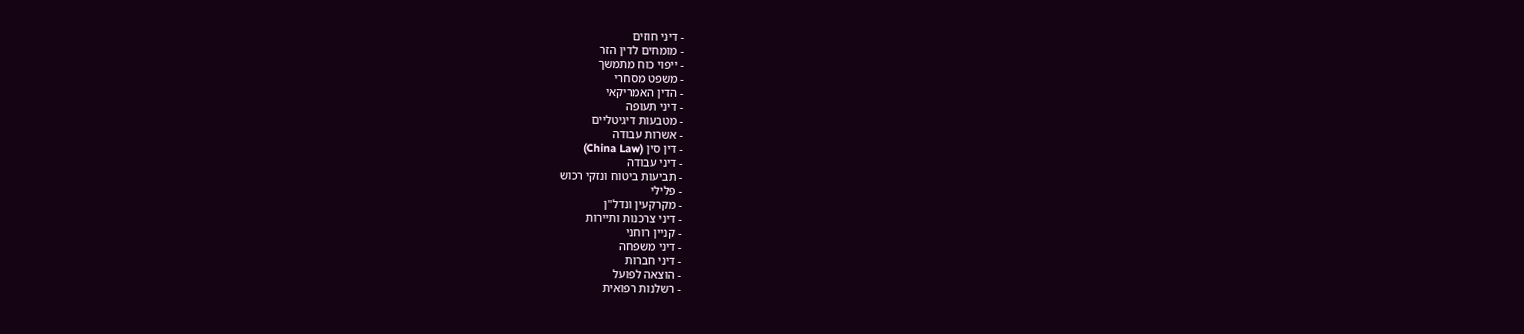- דיני חוזים
- מומחים לדין הזר
- ייפוי כוח מתמשך
- משפט מסחרי
- הדין האמריקאי
- דיני תעופה
- מטבעות דיגיטליים
- אשרות עבודה
- דין סין (China Law)
- דיני עבודה
- תביעות ביטוח ונזקי רכוש
- פלילי
- מקרקעין ונדל"ן
- דיני צרכנות ותיירות
- קניין רוחני
- דיני משפחה
- דיני חברות
- הוצאה לפועל
- רשלנות רפואית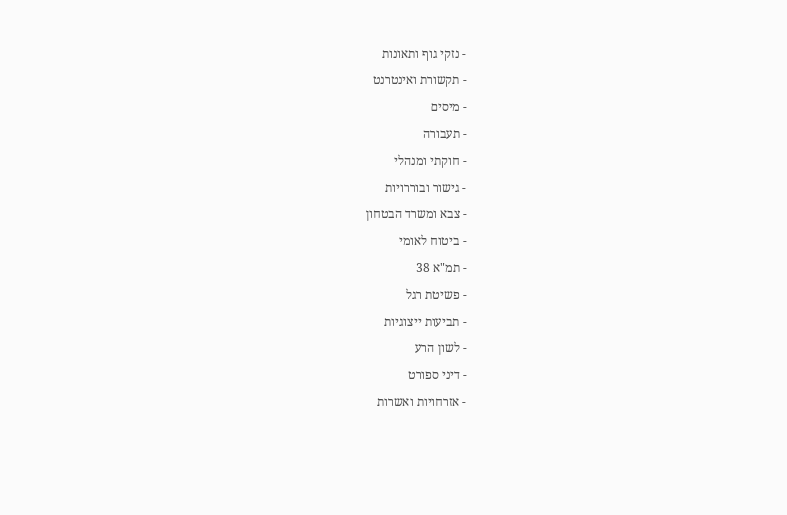- נזקי גוף ותאונות
- תקשורת ואינטרנט
- מיסים
- תעבורה
- חוקתי ומנהלי
- גישור ובוררויות
- צבא ומשרד הבטחון
- ביטוח לאומי
- תמ"א 38
- פשיטת רגל
- תביעות ייצוגיות
- לשון הרע
- דיני ספורט
- אזרחויות ואשרות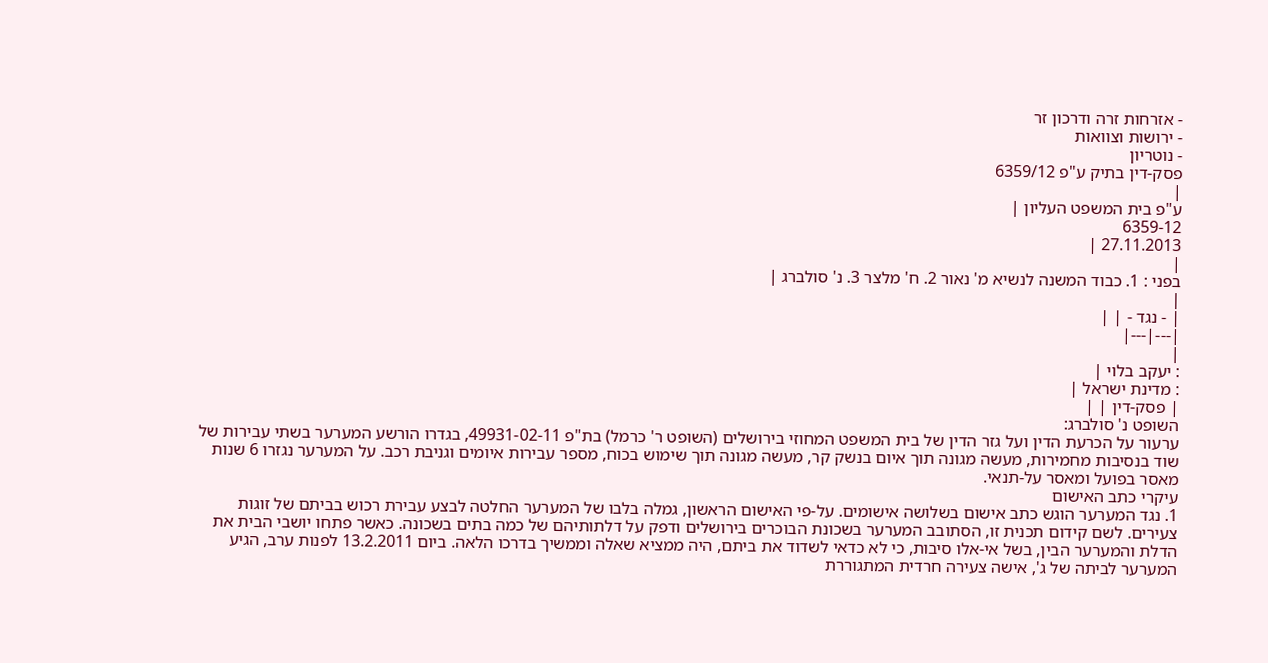- אזרחות זרה ודרכון זר
- ירושות וצוואות
- נוטריון
פסק-דין בתיק ע"פ 6359/12
|
ע"פ בית המשפט העליון |
6359-12
27.11.2013 |
|
בפני : 1. כבוד המשנה לנשיא מ' נאור 2. ח' מלצר 3. נ' סולברג |
|
| - נגד - | |
|---|---|
|
: יעקב בלוי |
: מדינת ישראל |
| פסק-דין | |
השופט נ' סולברג:
ערעור על הכרעת הדין ועל גזר הדין של בית המשפט המחוזי בירושלים (השופט ר' כרמל) בת"פ 49931-02-11, בגדרו הורשע המערער בשתי עבירות של שוד בנסיבות מחמירות, מעשה מגונה תוך איום בנשק קר, מעשה מגונה תוך שימוש בכוח, מספר עבירות איומים וגניבת רכב. על המערער נגזרו 6 שנות מאסר בפועל ומאסר על-תנאי.
עיקרי כתב האישום
1. נגד המערער הוגש כתב אישום בשלושה אישומים. על-פי האישום הראשון, גמלה בלבו של המערער החלטה לבצע עבירת רכוש בביתם של זוגות צעירים. לשם קידום תכנית זו, הסתובב המערער בשכונת הבוכרים בירושלים ודפק על דלתותיהם של כמה בתים בשכונה. כאשר פתחו יושבי הבית את הדלת והמערער הבין, בשל אי-אלו סיבות, כי לא כדאי לשדוד את ביתם, היה ממציא שאלה וממשיך בדרכו הלאה. ביום 13.2.2011 לפנות ערב, הגיע המערער לביתה של ג', אישה צעירה חרדית המתגוררת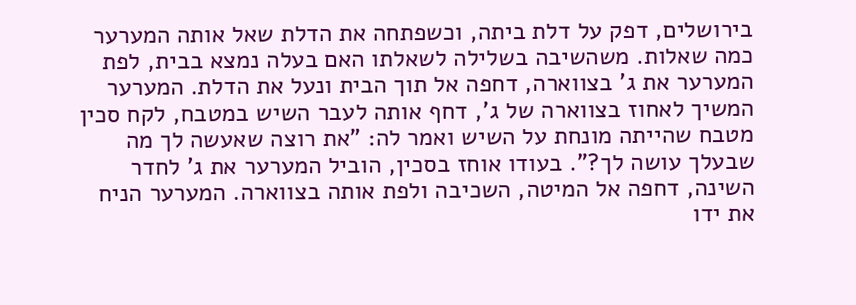בירושלים, דפק על דלת ביתה, וכשפתחה את הדלת שאל אותה המערער כמה שאלות. משהשיבה בשלילה לשאלתו האם בעלה נמצא בבית, לפת המערער את ג' בצווארה, דחפה אל תוך הבית ונעל את הדלת. המערער המשיך לאחוז בצווארה של ג', דחף אותה לעבר השיש במטבח, לקח סכין מטבח שהייתה מונחת על השיש ואמר לה: "את רוצה שאעשה לך מה שבעלך עושה לך?". בעודו אוחז בסכין, הוביל המערער את ג' לחדר השינה, דחפה אל המיטה, השכיבה ולפת אותה בצווארה. המערער הניח את ידו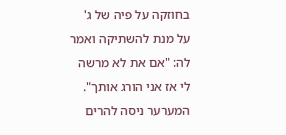בחוזקה על פיה של ג' על מנת להשתיקה ואמר לה: "אם את לא מרשה לי אז אני הורג אותך". המערער ניסה להרים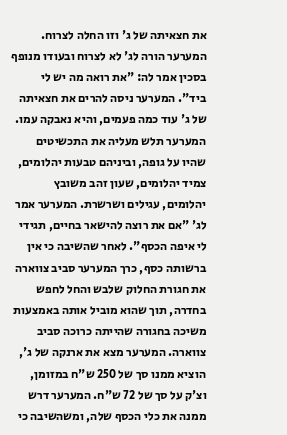את חצאיתה של ג' וזו החלה לצרוח. המערער הורה לג' לא לצרוח ובעודו מנופף בסכין אמר לה: "את רואה מה יש לי ביד". המערער ניסה להרים את חצאיתה של ג' עוד כמה פעמים, והיא נאבקה עמו. המערער תלש מעליה את התכשיטים שהיו על גופה, וביניהם טבעות יהלומים, צמיד יהלומים, שעון זהב משובץ יהלומים, עגילים ושרשרת. המערער אמר לג' "אם את רוצה להישאר בחיים, תגידי לי איפה הכסף". לאחר שהשיבה כי אין ברשותה כסף, כרך המערער סביב צווארה את חגורת החלוק שלבש והחל לחפש בחדרה, תוך שהוא מוביל אותה באמצעות משיכה בחגורה שהייתה כרוכה סביב צווארה. המערער מצא את ארנקה של ג', הוציא ממנו סך של 250 ש"ח במזומן, וצ'ק על סך של 72 ש"ח. המערער דרש ממנה את כלי הכסף שלה, ומשהשיבה כי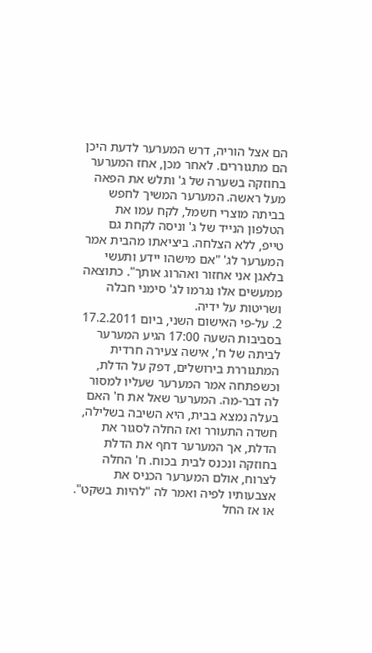הם אצל הוריה, דרש המערער לדעת היכן הם מתגוררים. לאחר מכן, אחז המערער בחוזקה בשערה של ג' ותלש את הפאה מעל ראשה. המערער המשיך לחפש בביתה מוצרי חשמל, לקח עמו את הטלפון הנייד של ג' וניסה לקחת גם טייפ, ללא הצלחה. ביציאתו מהבית אמר המערער לג' "אם מישהו יידע ותעשי בלאגן אני אחזור ואהרוג אותך". כתוצאה ממעשים אלו נגרמו לג' סימני חבלה ושריטות על ידיה.
2. על-פי האישום השני, ביום 17.2.2011 בסביבות השעה 17:00 הגיע המערער לביתה של ח', אישה צעירה חרדית המתגוררת בירושלים, דפק על הדלת, וכשפתחה אמר המערער שעליו למסור לה דבר-מה. המערער שאל את ח' האם בעלה נמצא בבית, היא השיבה בשלילה, חשדה התעורר ואז החלה לסגור את הדלת, אך המערער דחף את הדלת בחוזקה ונכנס לבית בכוח. ח' החלה לצרוח, אולם המערער הכניס את אצבעותיו לפיה ואמר לה "להיות בשקט". או אז החל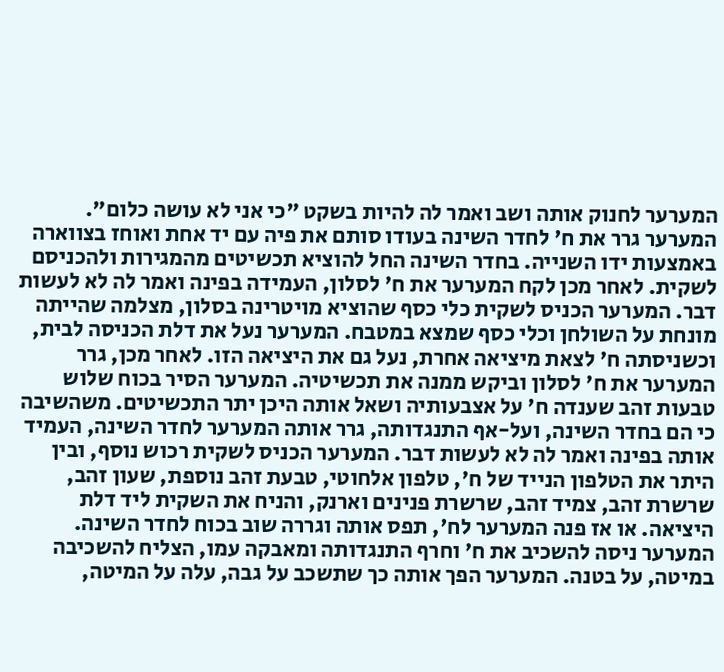המערער לחנוק אותה ושב ואמר לה להיות בשקט "כי אני לא עושה כלום". המערער גרר את ח' לחדר השינה בעודו סותם את פיה עם יד אחת ואוחז בצווארה באמצעות ידו השנייה. בחדר השינה החל להוציא תכשיטים מהמגירות ולהכניסם לשקית. לאחר מכן לקח המערער את ח' לסלון, העמידה בפינה ואמר לה לא לעשות דבר. המערער הכניס לשקית כלי כסף שהוציא מויטרינה בסלון, מצלמה שהייתה מונחת על השולחן וכלי כסף שמצא במטבח. המערער נעל את דלת הכניסה לבית, וכשניסתה ח' לצאת מיציאה אחרת, נעל גם את היציאה הזו. לאחר מכן, גרר המערער את ח' לסלון וביקש ממנה את תכשיטיה. המערער הסיר בכוח שלוש טבעות זהב שענדה ח' על אצבעותיה ושאל אותה היכן יתר התכשיטים. משהשיבה כי הם בחדר השינה, ועל-אף התנגדותה, גרר אותה המערער לחדר השינה, העמיד אותה בפינה ואמר לה לא לעשות דבר. המערער הכניס לשקית רכוש נוסף, ובין היתר את הטלפון הנייד של ח', טלפון אלחוטי, טבעת זהב נוספת, שעון זהב, שרשרת זהב, צמיד זהב, שרשרת פנינים וארנק, והניח את השקית ליד דלת היציאה. או אז פנה המערער לח', תפס אותה וגררה שוב בכוח לחדר השינה. המערער ניסה להשכיב את ח' וחרף התנגדותה ומאבקה עמו, הצליח להשכיבה במיטה, על בטנה. המערער הפך אותה כך שתשכב על גבה, עלה על המיטה,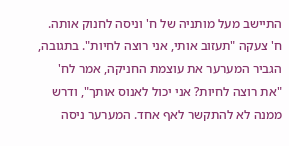התיישב מעל מותניה של ח' וניסה לחנוק אותה. ח' צעקה "תעזוב אותי, אני רוצה לחיות". בתגובה, הגביר המערער את עוצמת החניקה, אמר לח' "את רוצה לחיות? אני יכול לאנוס אותך", ודרש ממנה לא להתקשר לאף אחד. המערער ניסה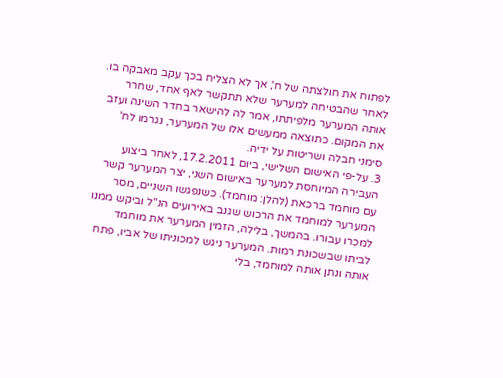לפתוח את חולצתה של ח', אך לא הצליח בכך עקב מאבקה בו. לאחר שהבטיחה למערער שלא תתקשר לאף אחד, שחרר אותה המערער מלפיתתו, אמר לה להישאר בחדר השינה ועזב את המקום. כתוצאה ממעשים אלו של המערער, נגרמו לח' סימני חבלה ושריטות על ידיה.
3. על-פי האישום השלישי, ביום 17.2.2011, לאחר ביצוע העבירה המיוחסת למערער באישום השני, יצר המערער קשר עם מוחמד ברכאת (להלן: מוחמד). כשנפגשו השניים, מסר המערער למוחמד את הרכוש שגנב באירועים הנ"ל וביקש ממנו למכרו עבורו. בהמשך, בלילה, הזמין המערער את מוחמד לביתו שבשכונת רמות. המערער ניגש למכוניתו של אביו, פתח אותה ונתן אותה למוחמד, בלי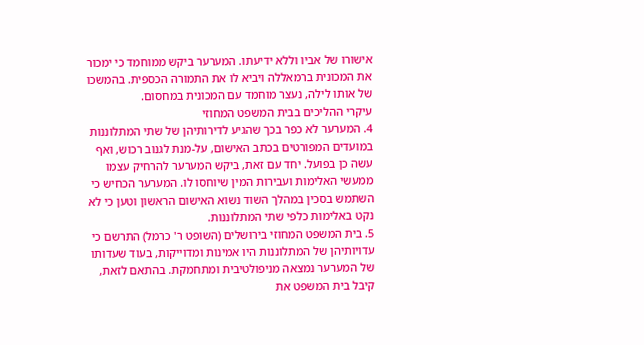אישורו של אביו וללא ידיעתו. המערער ביקש ממוחמד כי ימכור את המכונית ברמאללה ויביא לו את התמורה הכספית. בהמשכו של אותו לילה, נעצר מוחמד עם המכונית במחסום.
עיקרי ההליכים בבית המשפט המחוזי
4. המערער לא כפר בכך שהגיע לדירותיהן של שתי המתלוננות במועדים המפורטים בכתב האישום, על-מנת לגנוב רכוש, ואף עשה כן בפועל. יחד עם זאת, ביקש המערער להרחיק עצמו ממעשי האלימות ועבירות המין שיוחסו לו. המערער הכחיש כי השתמש בסכין במהלך השוד נשוא האישום הראשון וטען כי לא נקט באלימות כלפי שתי המתלוננות.
5. בית המשפט המחוזי בירושלים (השופט ר' כרמל) התרשם כי עדויותיהן של המתלוננות היו אמינות ומדוייקות, בעוד שעדותו של המערער נמצאה מניפולטיבית ומתחמקת. בהתאם לזאת, קיבל בית המשפט את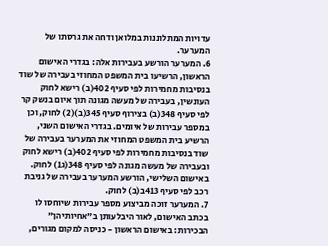עדויות המתלוננות במלואן ודחה את גרסתו של המערער.
6. המערער הורשע בעבירות אלה: בגדרי האישום הראשון, הרשיעו בית המשפט המחוזי בעבירה של שוד בנסיבות מחמירות לפי סעיף 402(ב) רישא לחוק העונשין, בעבירה של מעשה מגונה תוך איום בנשק קר לפי סעיף 348(ב) בצירוף סעיף 345(ב)(2) לחוק, וכן במספר עבירות של איומים. בגדרי האישום השני, הרשיע בית המשפט המחוזי את המערער בעבירה של שוד בנסיבות מחמירות לפי סעיף 402(ב) רישא לחוק ובעבירה של מעשה מגונה לפי סעיף 348(ג1) לחוק. באישום השלישי, הורשע המערער בעבירה של גניבת רכב לפי סעיף 413ב(ב) לחוק.
7. המערער זוכה מביצוע מספר עבירות שיוחסו לו בכתב האישום, לאור היבלעותן ב"אחיותיהן" הבכירות: באישום הראשון - כניסה למקום מגורים,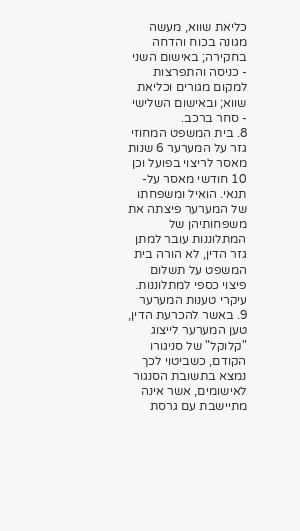כליאת שווא, מעשה מגונה בכוח והדחה בחקירה; באישום השני - כניסה והתפרצות למקום מגורים וכליאת שווא; ובאישום השלישי - סחר ברכב.
8. בית המשפט המחוזי גזר על המערער 6 שנות מאסר לריצוי בפועל וכן 10 חודשי מאסר על-תנאי. הואיל ומשפחתו של המערער פיצתה את משפחותיהן של המתלוננות עובר למתן גזר הדין, לא הורה בית המשפט על תשלום פיצוי כספי למתלוננות.
עיקרי טענות המערער
9. באשר להכרעת הדין, טען המערער לייצוג "קלוקל" של סניגורו הקודם, כשביטוי לכך נמצא בתשובת הסנגור לאישומים, אשר אינה מתיישבת עם גרסת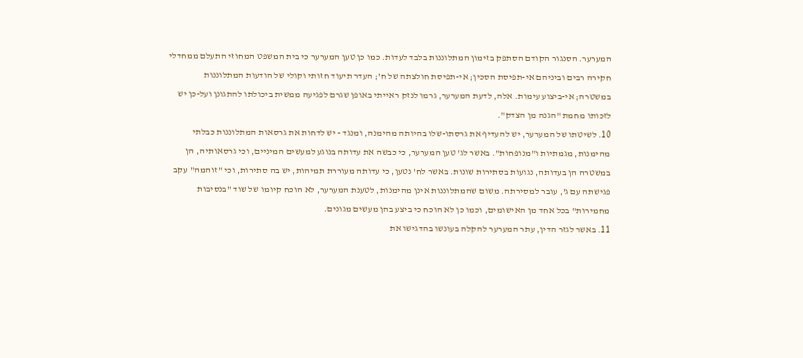המערער. הסנגור הקודם הסתפק בזימון המתלוננות בלבד לעדות. כמו כן טען המערער כי בית המשפט המחוזי התעלם ממחדלי חקירה רבים וביניהם אי-תפיסת הסכין; אי-תפיסת חולצתה של ח'; העדר תיעוד חזותי וקולי של הודעות המתלוננות במשטרה; אי-ביצוע עימות. אלה, לדעת המערער, גרמו לנזק ראייתי באופן שגרם לפגיעה ממשית ביכולתו להתגונן ועל-כן יש לזכותו מחמת "הגנה מן הצדק".
10. לשיטתו של המערער, יש להעדיף את גרסתו-שלו בהיותה מהימנה, ומנגד - יש לדחות את גרסאות המתלוננות כבלתי מהימנות, מגמתיות ו"מנופחות". באשר לג' טען המערער, כי כבשה את עדותה בנוגע למעשים המיניים, וכי גרסאותיה, הן במשטרה הן בעדותה, נגועות בסתירות שונות. באשר לח' נטען, כי עדותה מעוררת תמיהות, יש בה סתירות, וכי "זוהמה" עקב פגישתה עם ג', עובר למסירתה. משום שהמתלוננות אינן מהימנות, לטענת המערער, לא הוכח קיומו של שוד "בנסיבות מחמירות" בכל אחד מן האישומים, וכמו כן לא הוכח כי ביצע בהן מעשים מגונים.
11. באשר לגזר הדין, עתר המערער להקלה בעונשו בהדגישו את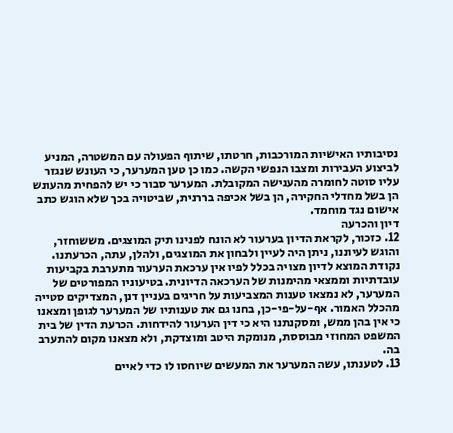נסיבותיו האישיות המורכבות, חרטתו, שיתוף הפעולה עם המשטרה, המניע לביצוע העבירות ומצבו הנפשי הקשה. כמו כן טען המערער, כי העונש שנגזר עליו סוטה לחומרה מהענישה המקובלת. המערער סבור כי יש להפחית מהעונש הן בשל מחדלי החקירה, הן בשל אכיפה בררנית, שביטויה בכך שלא הוגש כתב אישום נגד מוחמד.
דיון והכרעה
12. כזכור, לקראת הדיון בערעור לא הונח לפנינו תיק המוצגים. מששוחזר, והוגש לעיוננו, ניתן היה לעיין ולבחון את המוצגים, ולהלן, עתה, הכרעתנו. נקודת המוצא לדיון מצויה בכלל לפיו אין ערכאת הערעור מתערבת בקביעות עובדתיות וממצאי מהימנות של הערכאה הדיונית. בטיעוניו המפורטים של המערער, לא נמצאו טענות המצביעות על חריגים בעניין דנן, המצדיקים סטייה מהכלל האמור. אף-על-פי-כן, בחנו גם את טענותיו של המערער לגופן ומצאנו כי אין בהן ממש, ומסקנתנו היא כי דין הערעור להידחות. הכרעת הדין של בית המשפט המחוזי מבוססת, מנומקת היטב ומוצדקת, ולא מצאנו מקום להתערב בה.
13. לטענתו, עשה המערער את המעשים שיוחסו לו כדי לאיים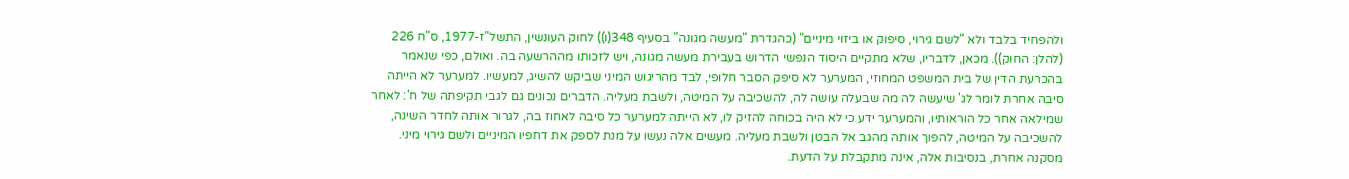ולהפחיד בלבד ולא "לשם גירוי, סיפוק או ביזוי מיניים" (כהגדרת "מעשה מגונה" בסעיף 348(ו)) לחוק העונשין, התשל"ז-1977, ס"ח 226 (להלן: החוק)). מכאן, לדבריו, שלא מתקיים היסוד הנפשי הדרוש בעבירת מעשה מגונה, ויש לזכותו מההרשעה בה. ואולם, כפי שנאמר בהכרעת הדין של בית המשפט המחוזי, המערער לא סיפק הסבר חלופי, לבד מהריגוש המיני שביקש להשיג, למעשיו. למערער לא הייתה סיבה אחרת לומר לג' שיעשה לה מה שבעלה עושה לה, להשכיבה על המיטה, ולשבת מעליה. הדברים נכונים גם לגבי תקיפתה של ח': לאחר שמילאה אחר כל הוראותיו, והמערער ידע כי לא היה בכוחה להזיק לו, לא הייתה למערער כל סיבה לאחוז בה, לגרור אותה לחדר השינה, להשכיבה על המיטה, להפוך אותה מהגב אל הבטן ולשבת מעליה. מעשים אלה נעשו על מנת לספק את דחפיו המיניים ולשם גירוי מיני. מסקנה אחרת, בנסיבות אלה, אינה מתקבלת על הדעת.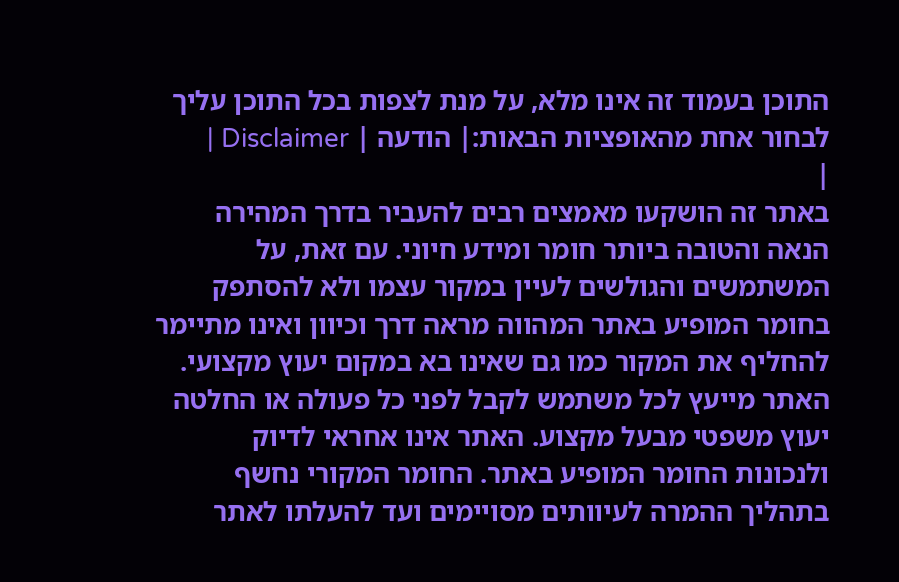התוכן בעמוד זה אינו מלא, על מנת לצפות בכל התוכן עליך לבחור אחת מהאופציות הבאות:| הודעה | Disclaimer |
|
באתר זה הושקעו מאמצים רבים להעביר בדרך המהירה הנאה והטובה ביותר חומר ומידע חיוני. עם זאת, על המשתמשים והגולשים לעיין במקור עצמו ולא להסתפק בחומר המופיע באתר המהווה מראה דרך וכיוון ואינו מתיימר להחליף את המקור כמו גם שאינו בא במקום יעוץ מקצועי. האתר מייעץ לכל משתמש לקבל לפני כל פעולה או החלטה יעוץ משפטי מבעל מקצוע. האתר אינו אחראי לדיוק ולנכונות החומר המופיע באתר. החומר המקורי נחשף בתהליך ההמרה לעיוותים מסויימים ועד להעלתו לאתר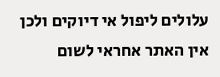עלולים ליפול אי דיוקים ולכן אין האתר אחראי לשום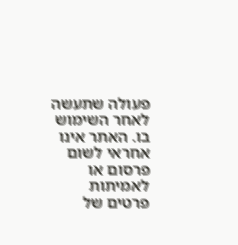פעולה שתעשה לאחר השימוש בו. האתר אינו אחראי לשום פרסום או לאמיתות פרטים של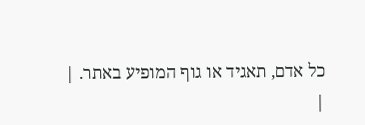כל אדם, תאגיד או גוף המופיע באתר. |
|